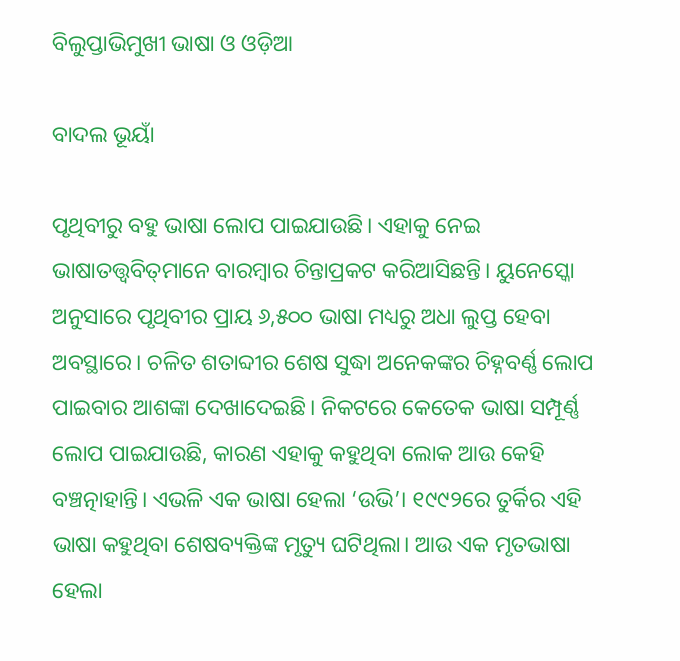ବିଲୁପ୍ତାଭିମୁଖୀ ଭାଷା ଓ ଓଡ଼ିଆ

ବାଦଲ ଭୂୟାଁ

ପୃଥିବୀରୁ ବହୁ ଭାଷା ଲୋପ ପାଇଯାଉଛି। ଏହାକୁ ନେଇ ଭାଷାତତ୍ତ୍ୱବିତ୍‌ମାନେ ବାରମ୍ବାର ଚିନ୍ତାପ୍ରକଟ କରିଆସିଛନ୍ତି। ୟୁନେସ୍କୋ ଅନୁସାରେ ପୃଥିବୀର ପ୍ରାୟ ୬,୫୦୦ ଭାଷା ମଧ୍ୟରୁ ଅଧା ଲୁପ୍ତ ହେବା ଅବସ୍ଥାରେ। ଚଳିତ ଶତାବ୍ଦୀର ଶେଷ ସୁଦ୍ଧା ଅନେକଙ୍କର ଚିହ୍ନବର୍ଣ୍ଣ ଲୋପ ପାଇବାର ଆଶଙ୍କା ଦେଖାଦେଇଛି। ନିକଟରେ କେତେକ ଭାଷା ସମ୍ପୂର୍ଣ୍ଣ ଲୋପ ପାଇଯାଉଛି, କାରଣ ଏହାକୁ କହୁଥିବା ଲୋକ ଆଉ କେହି ବଞ୍ଚତ୍ନାହାନ୍ତି। ଏଭଳି ଏକ ଭାଷା ହେଲା ‘ଉଭି’। ୧୯୯୨ରେ ତୁର୍କିର ଏହି ଭାଷା କହୁଥିବା ଶେଷବ୍ୟକ୍ତିଙ୍କ ମୃତ୍ୟୁ ଘଟିଥିଲା। ଆଉ ଏକ ମୃତଭାଷା ହେଲା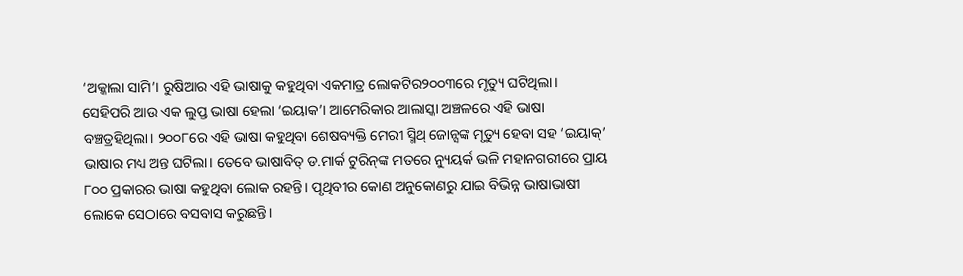‘ଅକ୍କାଲା ସାମି’। ରୁଷିଆର ଏହି ଭାଷାକୁ କହୁଥିବା ଏକମାତ୍ର ଲୋକଟିର୨୦୦୩ରେ ମୃତ୍ୟୁ ଘଟିଥିଲା। ସେହିପରି ଆଉ ଏକ ଲୁପ୍ତ ଭାଷା ହେଲା ‘ଇୟାକ’। ଆମେରିକାର ଆଲାସ୍କା ଅଞ୍ଚଳରେ ଏହି ଭାଷା ବଞ୍ଚତ୍ରହିଥିଲା। ୨୦୦୮ରେ ଏହି ଭାଷା କହୁଥିବା ଶେଷବ୍ୟକ୍ତି ମେରୀ ସ୍ମିଥ୍‌ ଜୋନ୍ସଙ୍କ ମୃତ୍ୟୁ ହେବା ସହ ‘ଇୟାକ୍‌’ ଭାଷାର ମଧ୍ୟ ଅନ୍ତ ଘଟିଲା। ତେବେ ଭାଷାବିତ୍‌ ଡ.ମାର୍କ ଟୁରିନ୍‌ଙ୍କ ମତରେ ନ୍ୟୁୟର୍କ ଭଳି ମହାନଗରୀରେ ପ୍ରାୟ ୮୦୦ ପ୍ରକାରର ଭାଷା କହୁଥିବା ଲୋକ ରହନ୍ତି। ପୃଥିବୀର କୋଣ ଅନୁକୋଣରୁ ଯାଇ ବିଭିନ୍ନ ଭାଷାଭାଷୀ ଲୋକେ ସେଠାରେ ବସବାସ କରୁଛନ୍ତି।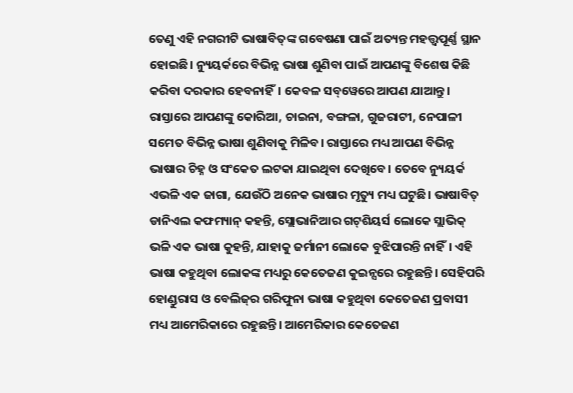ତେଣୁ ଏହି ନଗରୀଟି ଭାଷାବିତ୍‌ଙ୍କ ଗବେଷଣା ପାଇଁ ଅତ୍ୟନ୍ତ ମହତ୍ତ୍ୱପୂର୍ଣ୍ଣ ସ୍ଥାନ ହୋଇଛି। ନ୍ୟୁୟର୍କରେ ବିଭିନ୍ନ ଭାଷା ଶୁଣିବା ପାଇଁ ଆପଣଙ୍କୁ ବିଶେଷ କିଛି କରିବା ଦରକାର ହେବନାହିଁ। କେବଳ ସବ୍‌ୱେରେ ଆପଣ ଯାଆନ୍ତୁ। ରାସ୍ତାରେ ଆପଣଙ୍କୁ କୋରିଆ, ଚାଇନା, ବଙ୍ଗଳା, ଗୁଜରାଟୀ, ନେପାଳୀ ସମେତ ବିଭିନ୍ନ ଭାଷା ଶୁଣିବାକୁ ମିଳିବ। ରାସ୍ତାରେ ମଧ୍ୟ ଆପଣ ବିଭିନ୍ନ ଭାଷାର ଚିହ୍ନ ଓ ସଂକେତ ଲଟକା ଯାଇଥିବା ଦେଖିବେ। ତେବେ ନ୍ୟୁୟର୍କ ଏଭଳି ଏକ ଜାଗା, ଯେଉଁଠି ଅନେକ ଭାଷାର ମୃତ୍ୟୁ ମଧ୍ୟ ଘଟୁଛି। ଭାଷାବିତ୍‌ ଡାନିଏଲ କଫମ୍ୟାନ୍‌ କହନ୍ତି, ସ୍ଲୋଭାନିଆର ଗଟ୍‌ଶିୟର୍ସ ଲୋକେ ସ୍ଲାଭିକ୍‌ ଭଳି ଏକ ଭାଷା କୁହନ୍ତି, ଯାହାକୁ ଜର୍ମାନୀ ଲୋକେ ବୁଝିପାରନ୍ତି ନାହିଁ। ଏହି ଭାଷା କହୁଥିବା ଲୋକଙ୍କ ମଧ୍ୟରୁ କେତେଜଣ କୁଇନ୍ସରେ ରହୁଛନ୍ତି। ସେହିପରି ହୋଣ୍ଡୁରାସ ଓ ବେଲିଜ୍‌ର ଗରିଫୁନା ଭାଷା କହୁଥିବା କେତେଜଣ ପ୍ରବାସୀ ମଧ୍ୟ ଆମେରିକାରେ ରହୁଛନ୍ତି। ଆମେରିକାର କେତେଜଣ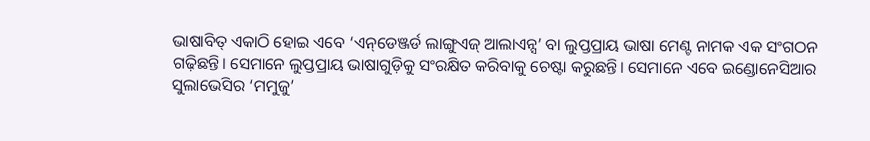ଭାଷାବିତ୍‌ ଏକାଠି ହୋଇ ଏବେ ‘ଏନ୍‌ଡେଞ୍ଜର୍ଡ ଲାଙ୍ଗୁଏଜ୍‌ ଆଲାଏନ୍ସ’ ବା ଲୁପ୍ତପ୍ରାୟ ଭାଷା ମେଣ୍ଟ ନାମକ ଏକ ସଂଗଠନ ଗଢ଼ିଛନ୍ତି। ସେମାନେ ଲୁପ୍ତପ୍ରାୟ ଭାଷାଗୁଡ଼ିକୁ ସଂରକ୍ଷିତ କରିବାକୁ ଚେଷ୍ଟା କରୁଛନ୍ତି। ସେମାନେ ଏବେ ଇଣ୍ଡୋନେସିଆର ସୁଲାଭେସିର ‘ମମୁଜୁ’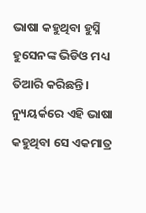ଭାଷା କହୁଥିବା ହୁସ୍ନି ହୁସେନଙ୍କ ଭିଡିଓ ମଧ୍ୟ ତିଆରି କରିଛନ୍ତି। ନ୍ୟୁୟର୍କରେ ଏହି ଭାଷା କହୁଥିବା ସେ ଏକମାତ୍ର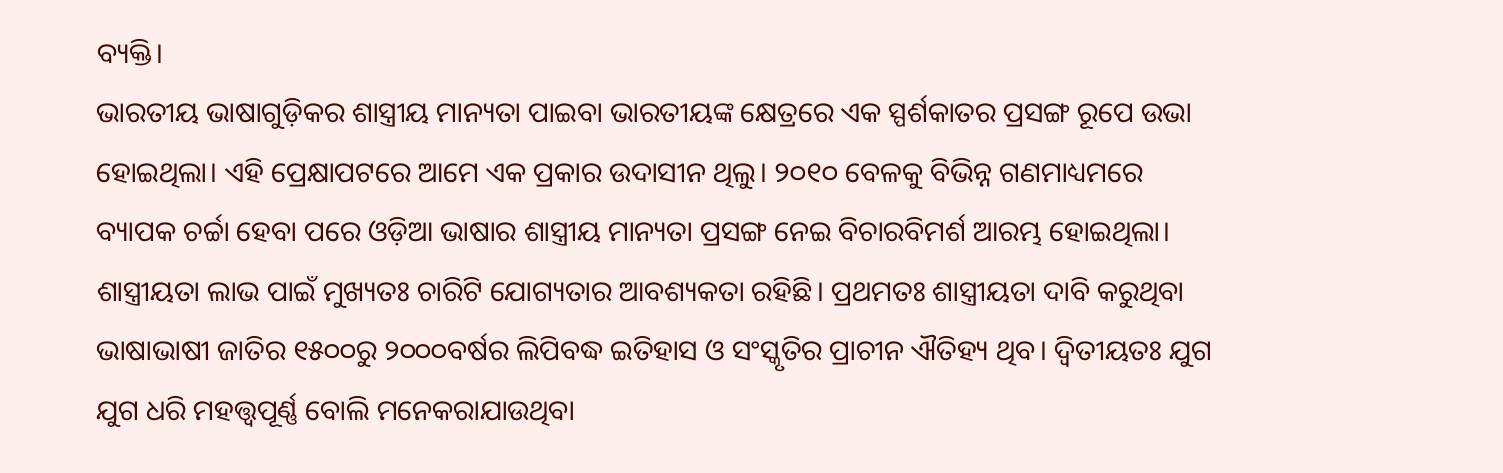ବ୍ୟକ୍ତି।
ଭାରତୀୟ ଭାଷାଗୁଡ଼ିକର ଶାସ୍ତ୍ରୀୟ ମାନ୍ୟତା ପାଇବା ଭାରତୀୟଙ୍କ କ୍ଷେତ୍ରରେ ଏକ ସ୍ପର୍ଶକାତର ପ୍ରସଙ୍ଗ ରୂପେ ଉଭା ହୋଇଥିଲା। ଏହି ପ୍ରେକ୍ଷାପଟରେ ଆମେ ଏକ ପ୍ରକାର ଉଦାସୀନ ଥିଲୁ। ୨୦୧୦ ବେଳକୁ ବିଭିନ୍ନ ଗଣମାଧ୍ୟମରେ ବ୍ୟାପକ ଚର୍ଚ୍ଚା ହେବା ପରେ ଓଡ଼ିଆ ଭାଷାର ଶାସ୍ତ୍ରୀୟ ମାନ୍ୟତା ପ୍ରସଙ୍ଗ ନେଇ ବିଚାରବିମର୍ଶ ଆରମ୍ଭ ହୋଇଥିଲା। ଶାସ୍ତ୍ରୀୟତା ଲାଭ ପାଇଁ ମୁଖ୍ୟତଃ ଚାରିଟି ଯୋଗ୍ୟତାର ଆବଶ୍ୟକତା ରହିଛି। ପ୍ରଥମତଃ ଶାସ୍ତ୍ରୀୟତା ଦାବି କରୁଥିବା ଭାଷାଭାଷୀ ଜାତିର ୧୫୦୦ରୁ ୨୦୦୦ବର୍ଷର ଲିପିବଦ୍ଧ ଇତିହାସ ଓ ସଂସ୍କୃତିର ପ୍ରାଚୀନ ଐତିହ୍ୟ ଥିବ। ଦ୍ୱିତୀୟତଃ ଯୁଗ ଯୁଗ ଧରି ମହତ୍ତ୍ୱପୂର୍ଣ୍ଣ ବୋଲି ମନେକରାଯାଉଥିବା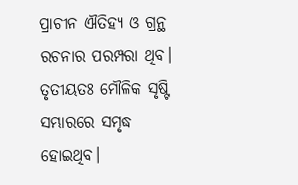ପ୍ରାଚୀନ ଐତିହ୍ୟ ଓ ଗ୍ରନ୍ଥ ରଚନାର ପରମ୍ପରା ଥିବ। ତୃତୀୟତଃ ମୌଳିକ ସୃଷ୍ଟି ସମ୍ଭାରରେ ସମୃଦ୍ଧ ହୋଇଥିବ।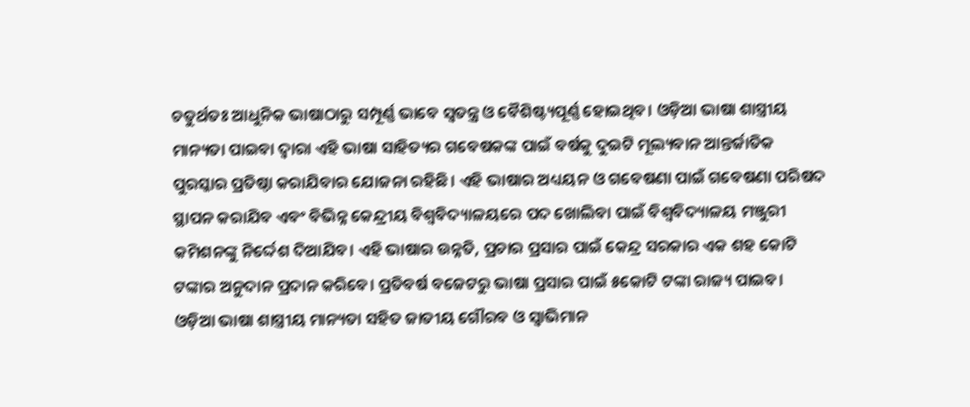ଚତୁର୍ଥତଃ ଆଧୁନିକ ଭାଷାଠାରୁ ସମ୍ପୂର୍ଣ୍ଣ ଭାବେ ସ୍ବତନ୍ତ୍ର ଓ ବୈଶିଷ୍ଟ୍ୟପୂର୍ଣ୍ଣ ହୋଇଥିବ। ଓଡ଼ିଆ ଭାଷା ଶାସ୍ତ୍ରୀୟ ମାନ୍ୟତା ପାଇବା ଦ୍ୱାରା ଏହି ଭାଷା ସାହିତ୍ୟର ଗବେଷକଙ୍କ ପାଇଁ ବର୍ଷକୁ ଦୁଇଟି ମୂଲ୍ୟବାନ ଆନ୍ତର୍ଜାତିକ ପୁରସ୍କାର ପ୍ରତିଷ୍ଠା କରାଯିବାର ଯୋଜନା ରହିଛି। ଏହି ଭାଷାର ଅଧ୍ୟୟନ ଓ ଗବେଷଣା ପାଇଁ ଗବେଷଣା ପରିଷଦ ସ୍ଥାପନ କରାଯିବ ଏବଂ ବିଭିନ୍ନ କେନ୍ଦ୍ରୀୟ ବିଶ୍ୱବିଦ୍ୟାଳୟରେ ପଦ ଖୋଲିବା ପାଇଁ ବିଶ୍ୱବିଦ୍ୟାଳୟ ମଞ୍ଜୁରୀ କମିଶନଙ୍କୁ ନିର୍ଦ୍ଦେଶ ଦିଆଯିବ। ଏହି ଭାଷାର ଉନ୍ନତି, ପ୍ରଚାର ପ୍ରସାର ପାଇଁ କେନ୍ଦ୍ର ସରକାର ଏକ ଶହ କୋଟି ଟଙ୍କାର ଅନୁଦାନ ପ୍ରଦାନ କରିବେ। ପ୍ରତିବର୍ଷ ବଜେଟରୁ ଭାଷା ପ୍ରସାର ପାଇଁ ୫କୋଟି ଟଙ୍କା ରାଜ୍ୟ ପାଇବ। ଓଡ଼ିଆ ଭାଷା ଶାସ୍ତ୍ରୀୟ ମାନ୍ୟତା ସହିତ ଜାତୀୟ ଗୌରବ ଓ ସ୍ବାଭିମାନ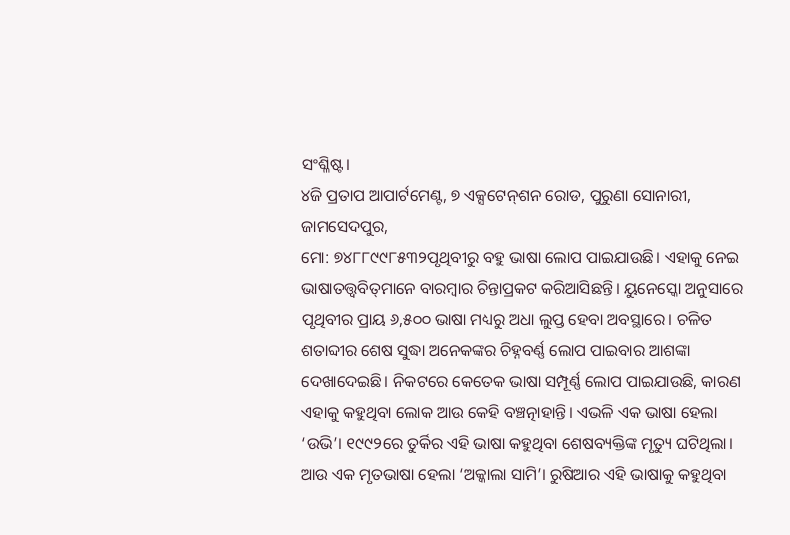ସଂଶ୍ଳିଷ୍ଟ।
୪ଜି ପ୍ରତାପ ଆପାର୍ଟମେଣ୍ଟ, ୭ ଏକ୍ସଟେନ୍‌ଶନ ରୋଡ, ପୁରୁଣା ସୋନାରୀ, ଜାମସେଦପୁର,
ମୋ: ୭୪୮୮୯୯୮୫୩୨ପୃଥିବୀରୁ ବହୁ ଭାଷା ଲୋପ ପାଇଯାଉଛି। ଏହାକୁ ନେଇ ଭାଷାତତ୍ତ୍ୱବିତ୍‌ମାନେ ବାରମ୍ବାର ଚିନ୍ତାପ୍ରକଟ କରିଆସିଛନ୍ତି। ୟୁନେସ୍କୋ ଅନୁସାରେ ପୃଥିବୀର ପ୍ରାୟ ୬,୫୦୦ ଭାଷା ମଧ୍ୟରୁ ଅଧା ଲୁପ୍ତ ହେବା ଅବସ୍ଥାରେ। ଚଳିତ ଶତାବ୍ଦୀର ଶେଷ ସୁଦ୍ଧା ଅନେକଙ୍କର ଚିହ୍ନବର୍ଣ୍ଣ ଲୋପ ପାଇବାର ଆଶଙ୍କା ଦେଖାଦେଇଛି। ନିକଟରେ କେତେକ ଭାଷା ସମ୍ପୂର୍ଣ୍ଣ ଲୋପ ପାଇଯାଉଛି, କାରଣ ଏହାକୁ କହୁଥିବା ଲୋକ ଆଉ କେହି ବଞ୍ଚତ୍ନାହାନ୍ତି। ଏଭଳି ଏକ ଭାଷା ହେଲା ‘ଉଭି’। ୧୯୯୨ରେ ତୁର୍କିର ଏହି ଭାଷା କହୁଥିବା ଶେଷବ୍ୟକ୍ତିଙ୍କ ମୃତ୍ୟୁ ଘଟିଥିଲା। ଆଉ ଏକ ମୃତଭାଷା ହେଲା ‘ଅକ୍କାଲା ସାମି’। ରୁଷିଆର ଏହି ଭାଷାକୁ କହୁଥିବା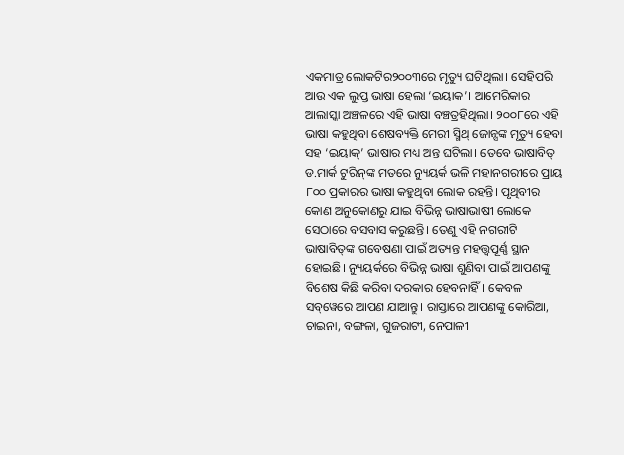ଏକମାତ୍ର ଲୋକଟିର୨୦୦୩ରେ ମୃତ୍ୟୁ ଘଟିଥିଲା। ସେହିପରି ଆଉ ଏକ ଲୁପ୍ତ ଭାଷା ହେଲା ‘ଇୟାକ’। ଆମେରିକାର ଆଲାସ୍କା ଅଞ୍ଚଳରେ ଏହି ଭାଷା ବଞ୍ଚତ୍ରହିଥିଲା। ୨୦୦୮ରେ ଏହି ଭାଷା କହୁଥିବା ଶେଷବ୍ୟକ୍ତି ମେରୀ ସ୍ମିଥ୍‌ ଜୋନ୍ସଙ୍କ ମୃତ୍ୟୁ ହେବା ସହ ‘ଇୟାକ୍‌’ ଭାଷାର ମଧ୍ୟ ଅନ୍ତ ଘଟିଲା। ତେବେ ଭାଷାବିତ୍‌ ଡ.ମାର୍କ ଟୁରିନ୍‌ଙ୍କ ମତରେ ନ୍ୟୁୟର୍କ ଭଳି ମହାନଗରୀରେ ପ୍ରାୟ ୮୦୦ ପ୍ରକାରର ଭାଷା କହୁଥିବା ଲୋକ ରହନ୍ତି। ପୃଥିବୀର କୋଣ ଅନୁକୋଣରୁ ଯାଇ ବିଭିନ୍ନ ଭାଷାଭାଷୀ ଲୋକେ ସେଠାରେ ବସବାସ କରୁଛନ୍ତି। ତେଣୁ ଏହି ନଗରୀଟି ଭାଷାବିତ୍‌ଙ୍କ ଗବେଷଣା ପାଇଁ ଅତ୍ୟନ୍ତ ମହତ୍ତ୍ୱପୂର୍ଣ୍ଣ ସ୍ଥାନ ହୋଇଛି। ନ୍ୟୁୟର୍କରେ ବିଭିନ୍ନ ଭାଷା ଶୁଣିବା ପାଇଁ ଆପଣଙ୍କୁ ବିଶେଷ କିଛି କରିବା ଦରକାର ହେବନାହିଁ। କେବଳ ସବ୍‌ୱେରେ ଆପଣ ଯାଆନ୍ତୁ। ରାସ୍ତାରେ ଆପଣଙ୍କୁ କୋରିଆ, ଚାଇନା, ବଙ୍ଗଳା, ଗୁଜରାଟୀ, ନେପାଳୀ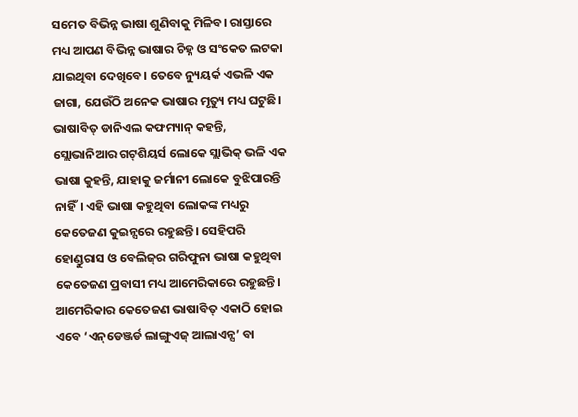ସମେତ ବିଭିନ୍ନ ଭାଷା ଶୁଣିବାକୁ ମିଳିବ। ରାସ୍ତାରେ ମଧ୍ୟ ଆପଣ ବିଭିନ୍ନ ଭାଷାର ଚିହ୍ନ ଓ ସଂକେତ ଲଟକା ଯାଇଥିବା ଦେଖିବେ। ତେବେ ନ୍ୟୁୟର୍କ ଏଭଳି ଏକ ଜାଗା, ଯେଉଁଠି ଅନେକ ଭାଷାର ମୃତ୍ୟୁ ମଧ୍ୟ ଘଟୁଛି। ଭାଷାବିତ୍‌ ଡାନିଏଲ କଫମ୍ୟାନ୍‌ କହନ୍ତି, ସ୍ଲୋଭାନିଆର ଗଟ୍‌ଶିୟର୍ସ ଲୋକେ ସ୍ଲାଭିକ୍‌ ଭଳି ଏକ ଭାଷା କୁହନ୍ତି, ଯାହାକୁ ଜର୍ମାନୀ ଲୋକେ ବୁଝିପାରନ୍ତି ନାହିଁ। ଏହି ଭାଷା କହୁଥିବା ଲୋକଙ୍କ ମଧ୍ୟରୁ କେତେଜଣ କୁଇନ୍ସରେ ରହୁଛନ୍ତି। ସେହିପରି ହୋଣ୍ଡୁରାସ ଓ ବେଲିଜ୍‌ର ଗରିଫୁନା ଭାଷା କହୁଥିବା କେତେଜଣ ପ୍ରବାସୀ ମଧ୍ୟ ଆମେରିକାରେ ରହୁଛନ୍ତି। ଆମେରିକାର କେତେଜଣ ଭାଷାବିତ୍‌ ଏକାଠି ହୋଇ ଏବେ ‘ଏନ୍‌ଡେଞ୍ଜର୍ଡ ଲାଙ୍ଗୁଏଜ୍‌ ଆଲାଏନ୍ସ’ ବା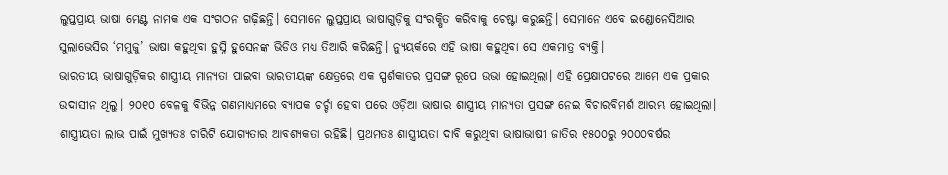ଲୁପ୍ତପ୍ରାୟ ଭାଷା ମେଣ୍ଟ ନାମକ ଏକ ସଂଗଠନ ଗଢ଼ିଛନ୍ତି। ସେମାନେ ଲୁପ୍ତପ୍ରାୟ ଭାଷାଗୁଡ଼ିକୁ ସଂରକ୍ଷିତ କରିବାକୁ ଚେଷ୍ଟା କରୁଛନ୍ତି। ସେମାନେ ଏବେ ଇଣ୍ଡୋନେସିଆର ସୁଲାଭେସିର ‘ମମୁଜୁ’ ଭାଷା କହୁଥିବା ହୁସ୍ନି ହୁସେନଙ୍କ ଭିଡିଓ ମଧ୍ୟ ତିଆରି କରିଛନ୍ତି। ନ୍ୟୁୟର୍କରେ ଏହି ଭାଷା କହୁଥିବା ସେ ଏକମାତ୍ର ବ୍ୟକ୍ତି।
ଭାରତୀୟ ଭାଷାଗୁଡ଼ିକର ଶାସ୍ତ୍ରୀୟ ମାନ୍ୟତା ପାଇବା ଭାରତୀୟଙ୍କ କ୍ଷେତ୍ରରେ ଏକ ସ୍ପର୍ଶକାତର ପ୍ରସଙ୍ଗ ରୂପେ ଉଭା ହୋଇଥିଲା। ଏହି ପ୍ରେକ୍ଷାପଟରେ ଆମେ ଏକ ପ୍ରକାର ଉଦାସୀନ ଥିଲୁ। ୨୦୧୦ ବେଳକୁ ବିଭିନ୍ନ ଗଣମାଧ୍ୟମରେ ବ୍ୟାପକ ଚର୍ଚ୍ଚା ହେବା ପରେ ଓଡ଼ିଆ ଭାଷାର ଶାସ୍ତ୍ରୀୟ ମାନ୍ୟତା ପ୍ରସଙ୍ଗ ନେଇ ବିଚାରବିମର୍ଶ ଆରମ୍ଭ ହୋଇଥିଲା। ଶାସ୍ତ୍ରୀୟତା ଲାଭ ପାଇଁ ମୁଖ୍ୟତଃ ଚାରିଟି ଯୋଗ୍ୟତାର ଆବଶ୍ୟକତା ରହିଛି। ପ୍ରଥମତଃ ଶାସ୍ତ୍ରୀୟତା ଦାବି କରୁଥିବା ଭାଷାଭାଷୀ ଜାତିର ୧୫୦୦ରୁ ୨୦୦୦ବର୍ଷର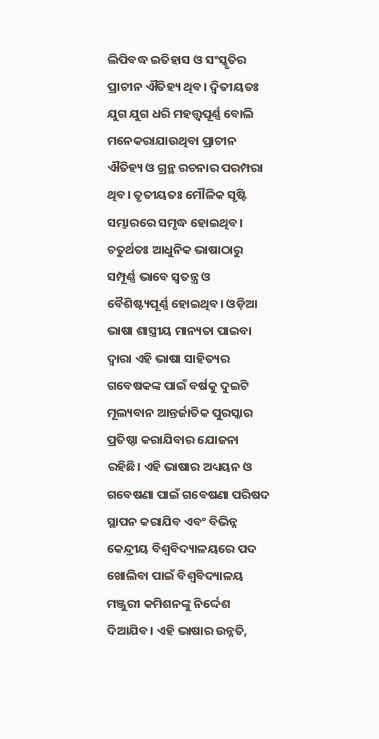ଲିପିବଦ୍ଧ ଇତିହାସ ଓ ସଂସ୍କୃତିର ପ୍ରାଚୀନ ଐତିହ୍ୟ ଥିବ। ଦ୍ୱିତୀୟତଃ ଯୁଗ ଯୁଗ ଧରି ମହତ୍ତ୍ୱପୂର୍ଣ୍ଣ ବୋଲି ମନେକରାଯାଉଥିବା ପ୍ରାଚୀନ ଐତିହ୍ୟ ଓ ଗ୍ରନ୍ଥ ରଚନାର ପରମ୍ପରା ଥିବ। ତୃତୀୟତଃ ମୌଳିକ ସୃଷ୍ଟି ସମ୍ଭାରରେ ସମୃଦ୍ଧ ହୋଇଥିବ। ଚତୁର୍ଥତଃ ଆଧୁନିକ ଭାଷାଠାରୁ ସମ୍ପୂର୍ଣ୍ଣ ଭାବେ ସ୍ବତନ୍ତ୍ର ଓ ବୈଶିଷ୍ଟ୍ୟପୂର୍ଣ୍ଣ ହୋଇଥିବ। ଓଡ଼ିଆ ଭାଷା ଶାସ୍ତ୍ରୀୟ ମାନ୍ୟତା ପାଇବା ଦ୍ୱାରା ଏହି ଭାଷା ସାହିତ୍ୟର ଗବେଷକଙ୍କ ପାଇଁ ବର୍ଷକୁ ଦୁଇଟି ମୂଲ୍ୟବାନ ଆନ୍ତର୍ଜାତିକ ପୁରସ୍କାର ପ୍ରତିଷ୍ଠା କରାଯିବାର ଯୋଜନା ରହିଛି। ଏହି ଭାଷାର ଅଧ୍ୟୟନ ଓ ଗବେଷଣା ପାଇଁ ଗବେଷଣା ପରିଷଦ ସ୍ଥାପନ କରାଯିବ ଏବଂ ବିଭିନ୍ନ କେନ୍ଦ୍ରୀୟ ବିଶ୍ୱବିଦ୍ୟାଳୟରେ ପଦ ଖୋଲିବା ପାଇଁ ବିଶ୍ୱବିଦ୍ୟାଳୟ ମଞ୍ଜୁରୀ କମିଶନଙ୍କୁ ନିର୍ଦ୍ଦେଶ ଦିଆଯିବ। ଏହି ଭାଷାର ଉନ୍ନତି,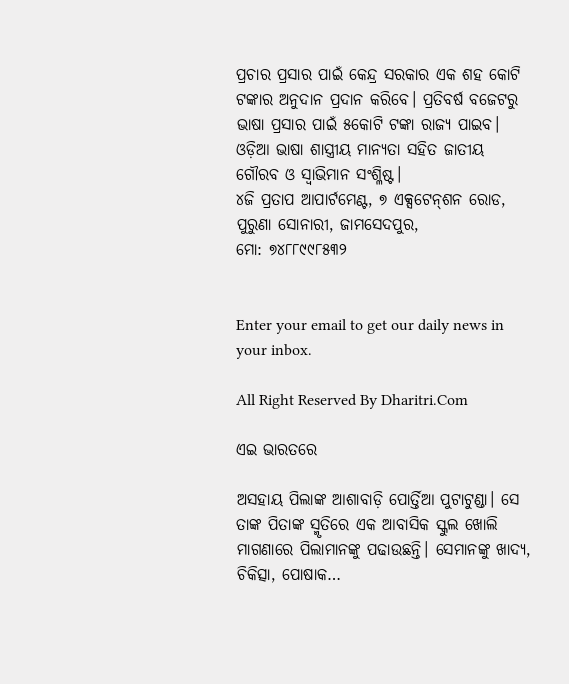ପ୍ରଚାର ପ୍ରସାର ପାଇଁ କେନ୍ଦ୍ର ସରକାର ଏକ ଶହ କୋଟି ଟଙ୍କାର ଅନୁଦାନ ପ୍ରଦାନ କରିବେ। ପ୍ରତିବର୍ଷ ବଜେଟରୁ ଭାଷା ପ୍ରସାର ପାଇଁ ୫କୋଟି ଟଙ୍କା ରାଜ୍ୟ ପାଇବ। ଓଡ଼ିଆ ଭାଷା ଶାସ୍ତ୍ରୀୟ ମାନ୍ୟତା ସହିତ ଜାତୀୟ ଗୌରବ ଓ ସ୍ବାଭିମାନ ସଂଶ୍ଳିଷ୍ଟ।
୪ଜି ପ୍ରତାପ ଆପାର୍ଟମେଣ୍ଟ, ୭ ଏକ୍ସଟେନ୍‌ଶନ ରୋଡ, ପୁରୁଣା ସୋନାରୀ, ଜାମସେଦପୁର,
ମୋ: ୭୪୮୮୯୯୮୫୩୨


Enter your email to get our daily news in your inbox.

All Right Reserved By Dharitri.Com

ଏଇ ଭାରତରେ

ଅସହାୟ ପିଲାଙ୍କ ଆଶାବାଡ଼ି ପୋର୍ତ୍ତିଆ ପୁଟାଟୁଣ୍ଡା। ସେ ତାଙ୍କ ପିତାଙ୍କ ସ୍ମୃତିରେ ଏକ ଆବାସିକ ସ୍କୁଲ ଖୋଲି ମାଗଣାରେ ପିଲାମାନଙ୍କୁ ପଢାଉଛନ୍ତି। ସେମାନଙ୍କୁ ଖାଦ୍ୟ, ଚିକିତ୍ସା, ପୋଷାକ…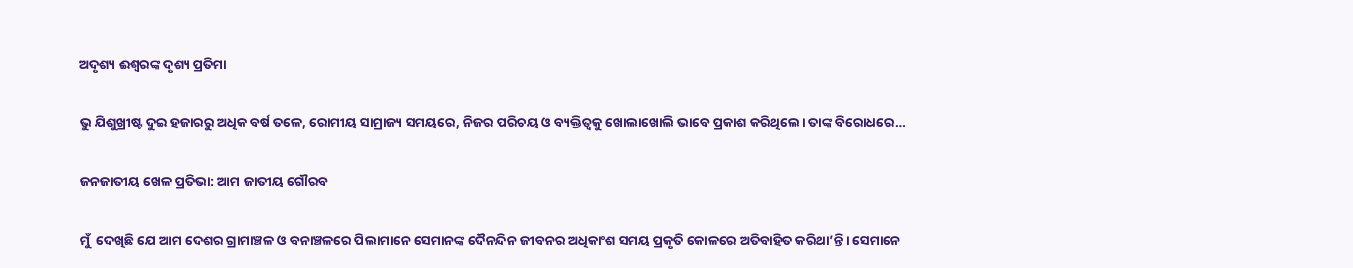ଅଦୃଶ୍ୟ ଈଶ୍ୱରଙ୍କ ଦୃଶ୍ୟ ପ୍ରତିମା

ଭୁ ଯିଶୁଖ୍ରୀଷ୍ଟ ଦୁଇ ହଜାରରୁ ଅଧିକ ବର୍ଷ ତଳେ, ରୋମୀୟ ସାମ୍ରାଜ୍ୟ ସମୟରେ, ନିଜର ପରିଚୟ ଓ ବ୍ୟକ୍ତିତ୍ୱକୁ ଖୋଲାଖୋଲି ଭାବେ ପ୍ରକାଶ କରିଥିଲେ। ତାଙ୍କ ବିରୋଧରେ…

ଜନଜାତୀୟ ଖେଳ ପ୍ରତିଭା: ଆମ ଜାତୀୟ ଗୌରବ

ମୁଁ  ଦେଖିଛି ଯେ ଆମ ଦେଶର ଗ୍ରାମାଞ୍ଚଳ ଓ ବନାଞ୍ଚଳରେ ପିଲାମାନେ ସେମାନଙ୍କ ଦୈନନ୍ଦିନ ଜୀବନର ଅଧିକାଂଶ ସମୟ ପ୍ରକୃତି କୋଳରେ ଅତିବାହିତ କରିଥା’ନ୍ତି। ସେମାନେ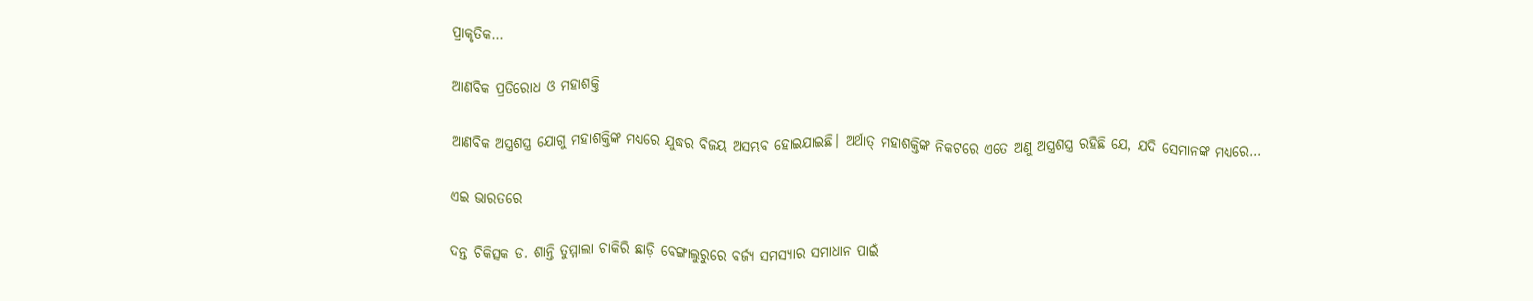ପ୍ରାକୃତିକ…

ଆଣବିକ ପ୍ରତିରୋଧ ଓ ମହାଶକ୍ତି

ଆଣବିକ ଅସ୍ତ୍ରଶସ୍ତ୍ର ଯୋଗୁ ମହାଶକ୍ତିଙ୍କ ମଧ୍ୟରେ ଯୁଦ୍ଧର ବିଜୟ ଅସମ୍ଭବ ହୋଇଯାଇଛି। ଅର୍ଥାତ୍‌ ମହାଶକ୍ତିଙ୍କ ନିକଟରେ ଏତେ ଅଣୁ ଅସ୍ତ୍ରଶସ୍ତ୍ର ରହିଛି ଯେ, ଯଦି ସେମାନଙ୍କ ମଧ୍ୟରେ…

ଏଇ ଭାରତରେ

ଦନ୍ତ ଚିକିତ୍ସକ ଡ. ଶାନ୍ତି ତୁମ୍ମାଲା ଚାକିରି ଛାଡ଼ି ବେଙ୍ଗାଲୁରୁରେ ବର୍ଜ୍ୟ ସମସ୍ୟାର ସମାଧାନ ପାଇଁ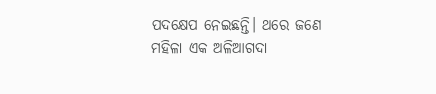ପଦକ୍ଷେପ ନେଇଛନ୍ତି। ଥରେ ଜଣେ ମହିଳା ଏକ ଅଳିଆଗଦା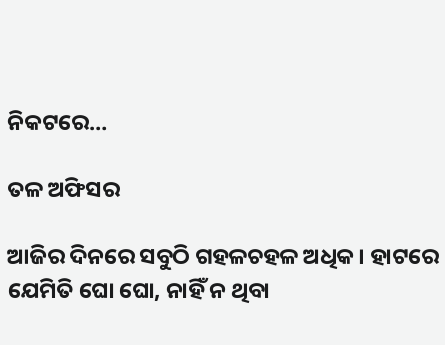ନିକଟରେ…

ତଳ ଅଫିସର

ଆଜିର ଦିନରେ ସବୁଠି ଗହଳଚହଳ ଅଧିକ। ହାଟରେ ଯେମିତି ଘୋ ଘୋ, ନାହିଁ ନ ଥିବା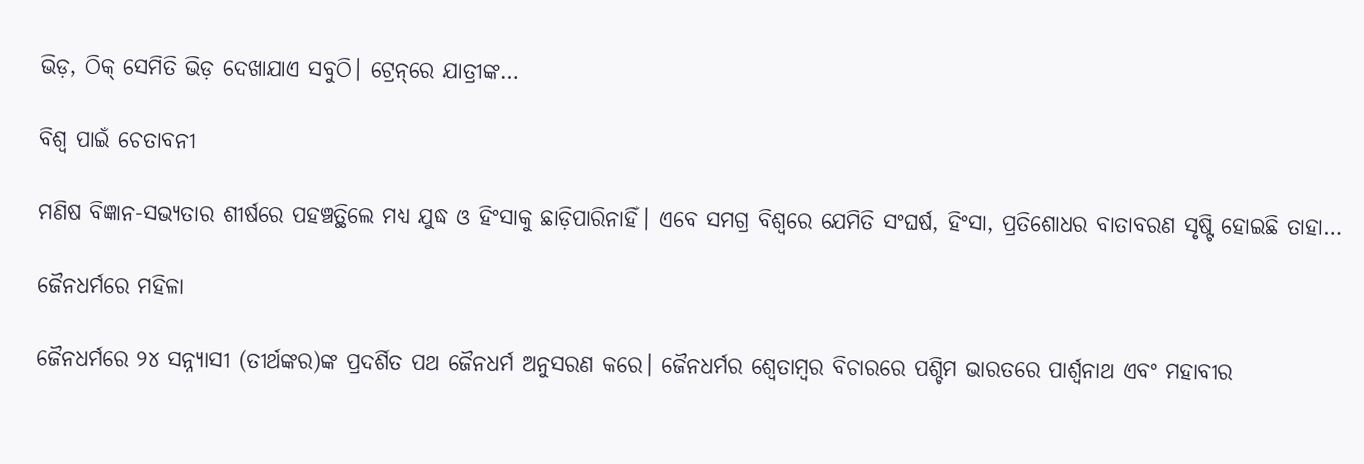ଭିଡ଼, ଠିକ୍‌ ସେମିତି ଭିଡ଼ ଦେଖାଯାଏ ସବୁଠି। ଟ୍ରେନ୍‌ରେ ଯାତ୍ରୀଙ୍କ…

ବିଶ୍ୱ ପାଇଁ ଚେତାବନୀ

ମଣିଷ ବିଜ୍ଞାନ-ସଭ୍ୟତାର ଶୀର୍ଷରେ ପହଞ୍ଚତ୍ଥିଲେ ମଧ୍ୟ ଯୁଦ୍ଧ ଓ ହିଂସାକୁ ଛାଡ଼ିପାରିନାହିଁ। ଏବେ ସମଗ୍ର ବିଶ୍ୱରେ ଯେମିତି ସଂଘର୍ଷ, ହିଂସା, ପ୍ରତିଶୋଧର ବାତାବରଣ ସୃଷ୍ଟି ହୋଇଛି ତାହା…

ଜୈନଧର୍ମରେ ମହିଳା

ଜୈନଧର୍ମରେ ୨୪ ସନ୍ନ୍ୟାସୀ (ତୀର୍ଥଙ୍କର)ଙ୍କ ପ୍ରଦର୍ଶିତ ପଥ ଜୈନଧର୍ମ ଅନୁସରଣ କରେ। ଜୈନଧର୍ମର ଶ୍ୱେତାମ୍ବର ବିଚାରରେ ପଶ୍ଚିମ ଭାରତରେ ପାର୍ଶ୍ୱନାଥ ଏବଂ ମହାବୀର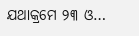ଯଥାକ୍ରମେ ୨୩ ଓ…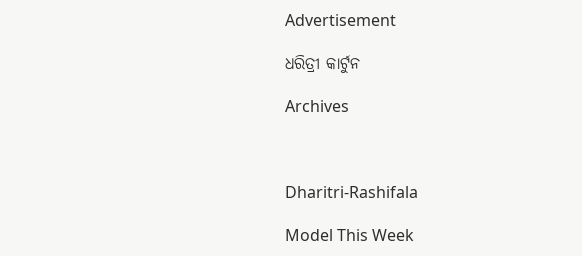Advertisement

ଧରିତ୍ରୀ କାର୍ଟୁନ

Archives



Dharitri-Rashifala

Model This Week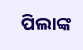ପିଲାଙ୍କ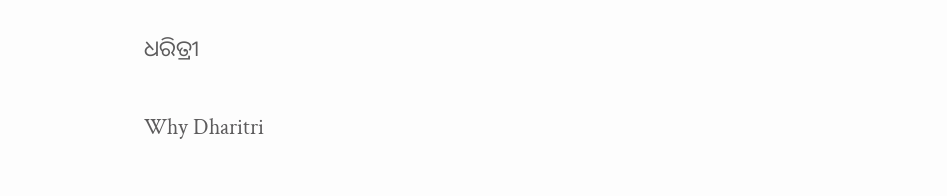ଧରିତ୍ରୀ

Why Dharitri